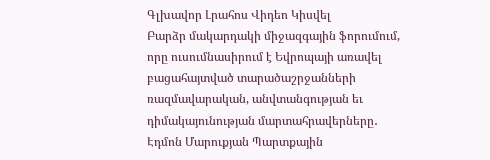Գլխավոր Լրահոս Վիդեո Կիսվել
Բարձր մակարդակի միջազգային ֆորումում, որը ուսումնասիրում է Եվրոպայի առավել բացահայտված տարածաշրջանների ռազմավարական, անվտանգության եւ դիմակայունության մարտահրավերները․ Էդմոն Մարուքյան Պարտքային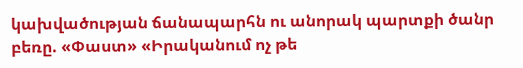կախվածության ճանապարհն ու անորակ պարտքի ծանր բեռը. «Փաստ» «Իրականում ոչ թե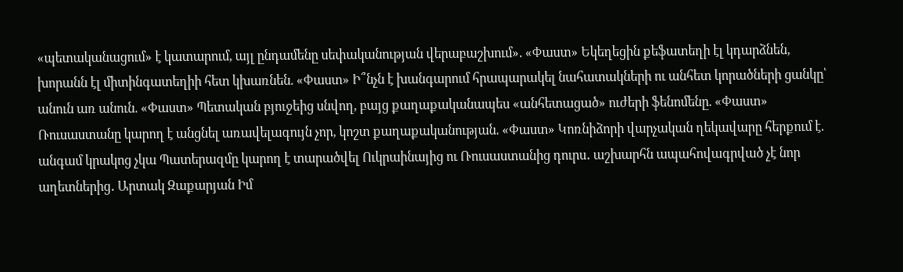«պետականացում» է կատարում, այլ ընդամենը սեփականության վերաբաշխում». «Փաստ» Եկեղեցին քեֆատեղի էլ կդարձնեն, խորանն էլ միտինգատեղիի հետ կխառնեն. «Փաստ» Ի՞նչն է խանգարում հրապարակել նահատակների ու անհետ կորածների ցանկը՝ անուն առ անուն. «Փաստ» Պետական բյուջեից սնվող, բայց քաղաքականապես «անհետացած» ուժերի ֆենոմենը. «Փաստ» Ռուսաստանը կարող է անցնել առավելագույն չոր, կոշտ քաղաքականության. «Փաստ» Կոռնիձորի վարչական ղեկավարը հերքում է. անգամ կրակոց չկա Պատերազմը կարող է տարածվել Ուկրաինայից ու Ռուսաստանից դուրս․ աշխարհն ապահովագրված չէ նոր աղետներից․ Արտակ Զաքարյան Իմ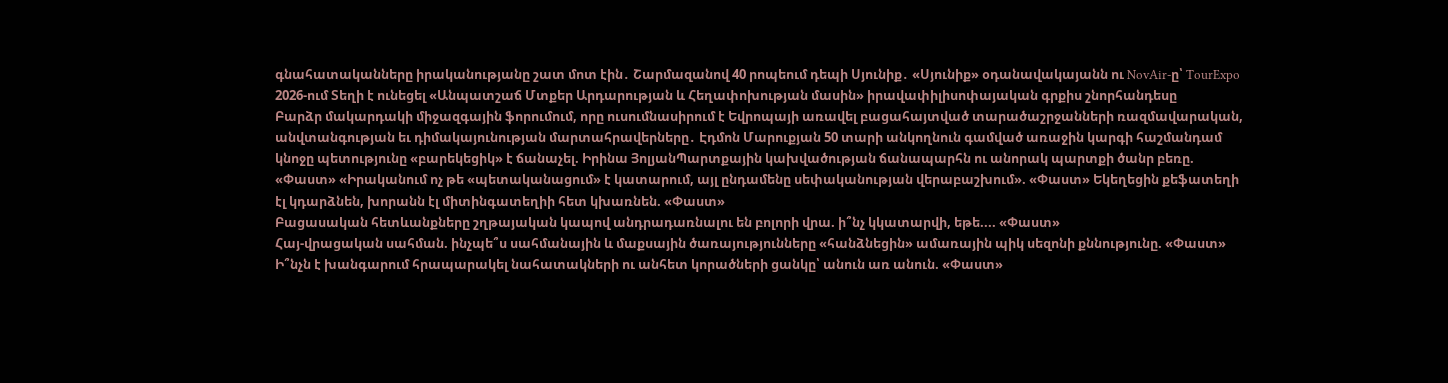գնահատականները իրականությանը շատ մոտ էին․ Շարմազանով 40 րոպեում դեպի Սյունիք․ «Սյունիք» օդանավակայանն ու NovAir-ը՝ TourExpo 2026-ում Տեղի է ունեցել «Անպատշաճ Մտքեր Արդարության և Հեղափոխության մասին» իրավափիլիսոփայական գրքիս շնորհանդեսը
Բարձր մակարդակի միջազգային ֆորումում, որը ուսումնասիրում է Եվրոպայի առավել բացահայտված տարածաշրջանների ռազմավարական, անվտանգության եւ դիմակայունության մարտահրավերները․ Էդմոն Մարուքյան 50 տարի անկողնուն գամված առաջին կարգի հաշմանդամ կնոջը պետությունը «բարեկեցիկ» է ճանաչել. Իրինա ՅոլյանՊարտքային կախվածության ճանապարհն ու անորակ պարտքի ծանր բեռը. «Փաստ» «Իրականում ոչ թե «պետականացում» է կատարում, այլ ընդամենը սեփականության վերաբաշխում». «Փաստ» Եկեղեցին քեֆատեղի էլ կդարձնեն, խորանն էլ միտինգատեղիի հետ կխառնեն. «Փաստ»
Բացասական հետևանքները շղթայական կապով անդրադառնալու են բոլորի վրա. ի՞նչ կկատարվի, եթե.... «Փաստ»
Հայ-վրացական սահման. ինչպե՞ս սահմանային և մաքսային ծառայությունները «հանձնեցին» ամառային պիկ սեզոնի քննությունը. «Փաստ»
Ի՞նչն է խանգարում հրապարակել նահատակների ու անհետ կորածների ցանկը՝ անուն առ անուն. «Փաստ»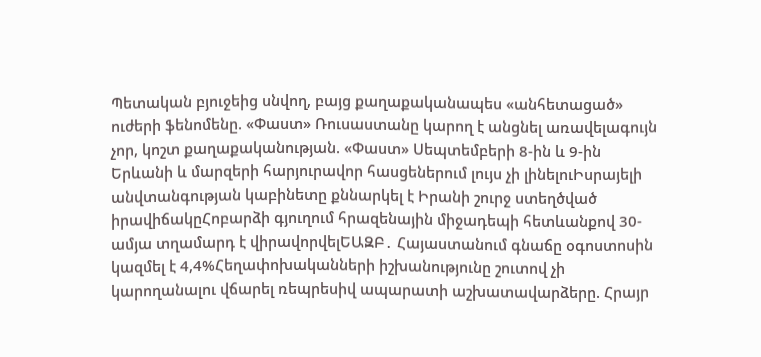Պետական բյուջեից սնվող, բայց քաղաքականապես «անհետացած» ուժերի ֆենոմենը. «Փաստ» Ռուսաստանը կարող է անցնել առավելագույն չոր, կոշտ քաղաքականության. «Փաստ» Սեպտեմբերի 8-ին և 9-ին Երևանի և մարզերի հարյուրավոր հասցեներում լույս չի լինելուԻսրայելի անվտանգության կաբինետը քննարկել է Իրանի շուրջ ստեղծված իրավիճակըՀոբարձի գյուղում հրազենային միջադեպի հետևանքով 30-ամյա տղամարդ է վիրավորվելԵԱԶԲ․ Հայաստանում գնաճը օգոստոսին կազմել է 4,4%Հեղափոխականների իշխանությունը շուտով չի կարողանալու վճարել ռեպրեսիվ ապարատի աշխատավարձերը. Հրայր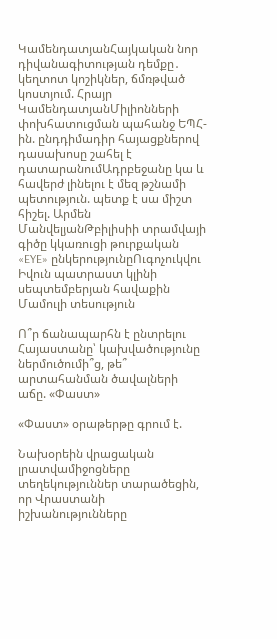ԿամենդատյանՀայկական նոր դիվանագիտության դեմքը․ կեղտոտ կոշիկներ, ճմռթված կոստյում. Հրայր ԿամենդատյանՄիլիոնների փոխհատուցման պահանջ ԵՊՀ-ին. ընդդիմադիր հայացքներով դասախոսը շահել է դատարանումԱդրբեջանը կա և հավերժ լինելու է մեզ թշնամի պետություն. պետք է սա միշտ հիշել. Արմեն ՄանվելյանԹբիլիսիի տրամվայի գիծը կկառուցի թուրքական «EYE» ընկերությունըՈւգոչուկվու Իվուն պատրաստ կլինի սեպտեմբերյան հավաքին
Մամուլի տեսություն

Ո՞ր ճանապարհն է ընտրելու Հայաստանը՝ կախվածությունը ներմուծումի՞ց, թե՞ արտահանման ծավալների աճը. «Փաստ»

«Փաստ» օրաթերթը գրում է.

Նախօրեին վրացական լրատվամիջոցները տեղեկություններ տարածեցին, որ Վրաստանի իշխանությունները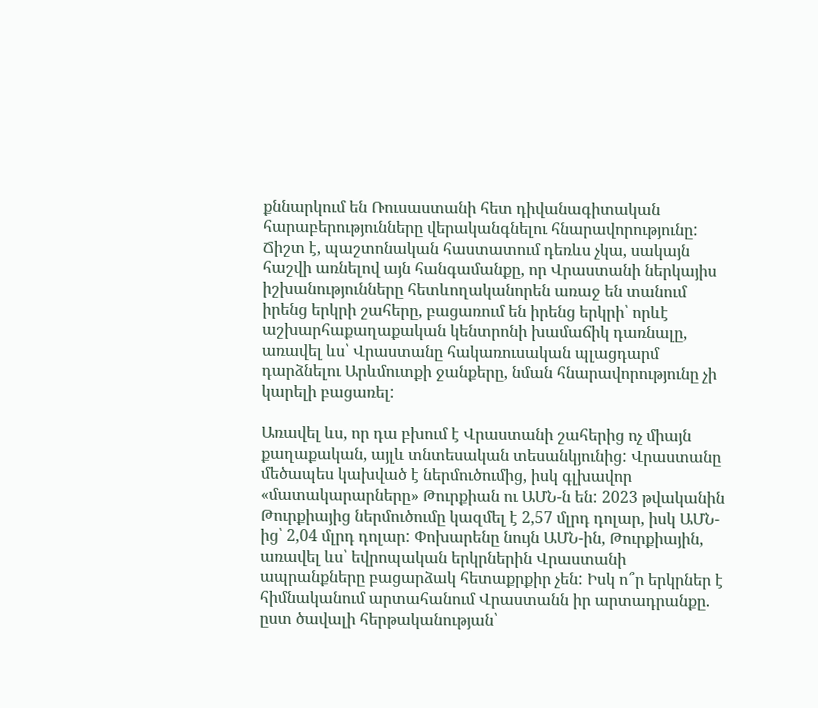քննարկում են Ռուսաստանի հետ դիվանագիտական հարաբերությունները վերականգնելու հնարավորությունը: Ճիշտ է, պաշտոնական հաստատում դեռևս չկա, սակայն հաշվի առնելով այն հանգամանքը, որ Վրաստանի ներկայիս իշխանությունները հետևողականորեն առաջ են տանում իրենց երկրի շահերը, բացառում են իրենց երկրի՝ որևէ աշխարհաքաղաքական կենտրոնի խամաճիկ դառնալը, առավել ևս՝ Վրաստանը հակառուսական պլացդարմ դարձնելու Արևմուտքի ջանքերը, նման հնարավորությունը չի կարելի բացառել:

Առավել ևս, որ դա բխում է Վրաստանի շահերից ոչ միայն քաղաքական, այլև տնտեսական տեսանկյունից: Վրաստանը մեծապես կախված է ներմուծումից, իսկ գլխավոր «մատակարարները» Թուրքիան ու ԱՄՆ-ն են: 2023 թվականին Թուրքիայից ներմուծումը կազմել է 2,57 մլրդ դոլար, իսկ ԱՄՆ-ից՝ 2,04 մլրդ դոլար: Փոխարենը նույն ԱՄՆ-ին, Թուրքիային, առավել ևս՝ եվրոպական երկրներին Վրաստանի ապրանքները բացարձակ հետաքրքիր չեն: Իսկ ո՞ր երկրներ է հիմնականում արտահանում Վրաստանն իր արտադրանքը. ըստ ծավալի հերթականության՝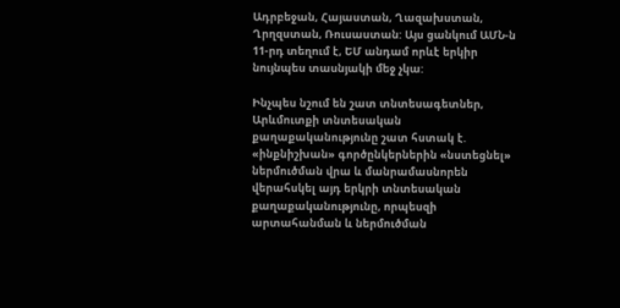Ադրբեջան, Հայաստան, Ղազախստան, Ղրղզստան, Ռուսաստան: Այս ցանկում ԱՄՆ-ն 11-րդ տեղում է, ԵՄ անդամ որևէ երկիր նույնպես տասնյակի մեջ չկա:

Ինչպես նշում են շատ տնտեսագետներ, Արևմուտքի տնտեսական քաղաքականությունը շատ հստակ է. «ինքնիշխան» գործընկերներին «նստեցնել» ներմուծման վրա և մանրամասնորեն վերահսկել այդ երկրի տնտեսական քաղաքականությունը, որպեսզի արտահանման և ներմուծման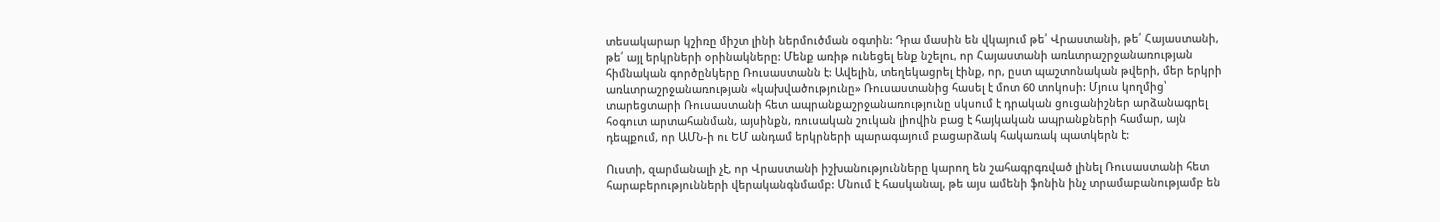տեսակարար կշիռը միշտ լինի ներմուծման օգտին: Դրա մասին են վկայում թե՛ Վրաստանի, թե՛ Հայաստանի, թե՛ այլ երկրների օրինակները: Մենք առիթ ունեցել ենք նշելու, որ Հայաստանի առևտրաշրջանառության հիմնական գործընկերը Ռուսաստանն է: Ավելին, տեղեկացրել էինք, որ, ըստ պաշտոնական թվերի, մեր երկրի առևտրաշրջանառության «կախվածությունը» Ռուսաստանից հասել է մոտ 60 տոկոսի: Մյուս կողմից՝ տարեցտարի Ռուսաստանի հետ ապրանքաշրջանառությունը սկսում է դրական ցուցանիշներ արձանագրել հօգուտ արտահանման, այսինքն, ռուսական շուկան լիովին բաց է հայկական ապրանքների համար, այն դեպքում, որ ԱՄՆ-ի ու ԵՄ անդամ երկրների պարագայում բացարձակ հակառակ պատկերն է:

Ուստի, զարմանալի չէ, որ Վրաստանի իշխանությունները կարող են շահագրգռված լինել Ռուսաստանի հետ հարաբերությունների վերականգնմամբ: Մնում է հասկանալ, թե այս ամենի ֆոնին ինչ տրամաբանությամբ են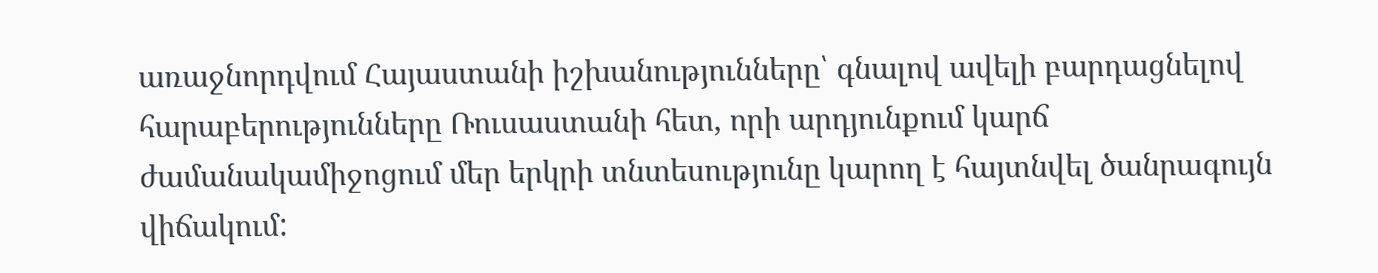առաջնորդվում Հայաստանի իշխանությունները՝ գնալով ավելի բարդացնելով հարաբերությունները Ռուսաստանի հետ, որի արդյունքում կարճ ժամանակամիջոցում մեր երկրի տնտեսությունը կարող է հայտնվել ծանրագույն վիճակում: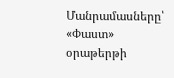Մանրամասները՝ «Փաստ» օրաթերթի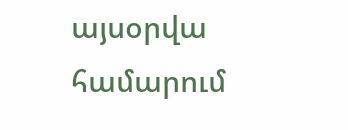այսօրվա համարում